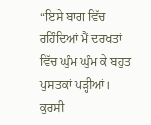“ਇਸੇ ਬਾਗ ਵਿੱਚ ਰਹਿੰਦਿਆਂ ਮੈਂ ਦਰਖਤਾਂ ਵਿੱਚ ਘੁੰਮ ਘੁੰਮ ਕੇ ਬਹੁਤ ਪੁਸਤਕਾਂ ਪੜ੍ਹੀਆਂ। ਕੁਰਸੀ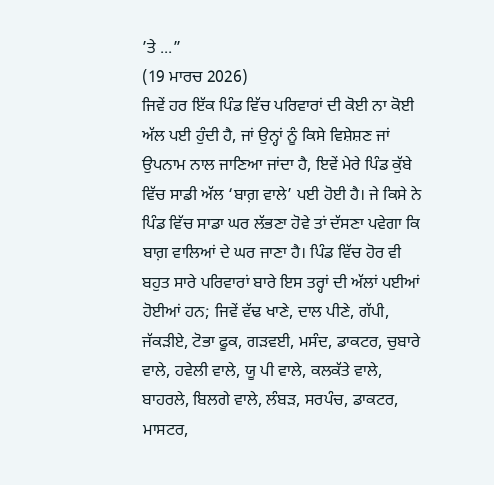’ਤੇ ...”
(19 ਮਾਰਚ 2026)
ਜਿਵੇਂ ਹਰ ਇੱਕ ਪਿੰਡ ਵਿੱਚ ਪਰਿਵਾਰਾਂ ਦੀ ਕੋਈ ਨਾ ਕੋਈ ਅੱਲ ਪਈ ਹੁੰਦੀ ਹੈ, ਜਾਂ ਉਨ੍ਹਾਂ ਨੂੰ ਕਿਸੇ ਵਿਸ਼ੇਸ਼ਣ ਜਾਂ ਉਪਨਾਮ ਨਾਲ ਜਾਣਿਆ ਜਾਂਦਾ ਹੈ, ਇਵੇਂ ਮੇਰੇ ਪਿੰਡ ਕੁੱਬੇ ਵਿੱਚ ਸਾਡੀ ਅੱਲ ‘ਬਾਗ਼ ਵਾਲੇ’ ਪਈ ਹੋਈ ਹੈ। ਜੇ ਕਿਸੇ ਨੇ ਪਿੰਡ ਵਿੱਚ ਸਾਡਾ ਘਰ ਲੱਭਣਾ ਹੋਵੇ ਤਾਂ ਦੱਸਣਾ ਪਵੇਗਾ ਕਿ ਬਾਗ਼ ਵਾਲਿਆਂ ਦੇ ਘਰ ਜਾਣਾ ਹੈ। ਪਿੰਡ ਵਿੱਚ ਹੋਰ ਵੀ ਬਹੁਤ ਸਾਰੇ ਪਰਿਵਾਰਾਂ ਬਾਰੇ ਇਸ ਤਰ੍ਹਾਂ ਦੀ ਅੱਲਾਂ ਪਈਆਂ ਹੋਈਆਂ ਹਨ; ਜਿਵੇਂ ਵੱਢ ਖਾਣੇ, ਦਾਲ ਪੀਣੇ, ਗੱਪੀ, ਜੱਕੜੀਏ, ਟੋਭਾ ਫੂਕ, ਗੜਵਈ, ਮਸੰਦ, ਡਾਕਟਰ, ਚੁਬਾਰੇ ਵਾਲੇ, ਹਵੇਲੀ ਵਾਲੇ, ਯੂ ਪੀ ਵਾਲੇ, ਕਲਕੱਤੇ ਵਾਲੇ, ਬਾਹਰਲੇ, ਬਿਲਗੇ ਵਾਲੇ, ਲੰਬੜ, ਸਰਪੰਚ, ਡਾਕਟਰ, ਮਾਸਟਰ,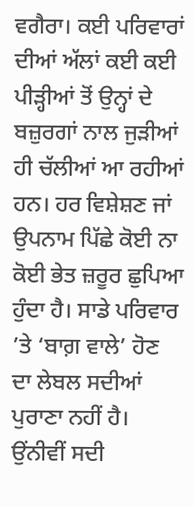ਵਗੈਰਾ। ਕਈ ਪਰਿਵਾਰਾਂ ਦੀਆਂ ਅੱਲਾਂ ਕਈ ਕਈ ਪੀੜ੍ਹੀਆਂ ਤੋਂ ਉਨ੍ਹਾਂ ਦੇ ਬਜ਼ੁਰਗਾਂ ਨਾਲ ਜੁੜੀਆਂ ਹੀ ਚੱਲੀਆਂ ਆ ਰਹੀਆਂ ਹਨ। ਹਰ ਵਿਸ਼ੇਸ਼ਣ ਜਾਂ ਉਪਨਾਮ ਪਿੱਛੇ ਕੋਈ ਨਾ ਕੋਈ ਭੇਤ ਜ਼ਰੂਰ ਛੁਪਿਆ ਹੁੰਦਾ ਹੈ। ਸਾਡੇ ਪਰਿਵਾਰ ’ਤੇ ‘ਬਾਗ਼ ਵਾਲੇ’ ਹੋਣ ਦਾ ਲੇਬਲ ਸਦੀਆਂ ਪੁਰਾਣਾ ਨਹੀਂ ਹੈ। ਉਂਨੀਵੀਂ ਸਦੀ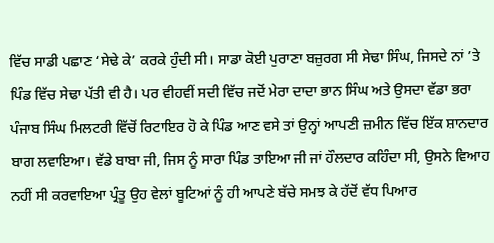ਵਿੱਚ ਸਾਡੀ ਪਛਾਣ ‘ਸੇਢੇ ਕੇ’ ਕਰਕੇ ਹੁੰਦੀ ਸੀ। ਸਾਡਾ ਕੋਈ ਪੁਰਾਣਾ ਬਜ਼ੁਰਗ ਸੀ ਸੇਢਾ ਸਿੰਘ, ਜਿਸਦੇ ਨਾਂ ’ਤੇ ਪਿੰਡ ਵਿੱਚ ਸੇਢਾ ਪੱਤੀ ਵੀ ਹੈ। ਪਰ ਵੀਹਵੀਂ ਸਦੀ ਵਿੱਚ ਜਦੋਂ ਮੇਰਾ ਦਾਦਾ ਭਾਨ ਸਿੰਘ ਅਤੇ ਉਸਦਾ ਵੱਡਾ ਭਰਾ ਪੰਜਾਬ ਸਿੰਘ ਮਿਲਟਰੀ ਵਿੱਚੋਂ ਰਿਟਾਇਰ ਹੋ ਕੇ ਪਿੰਡ ਆਣ ਵਸੇ ਤਾਂ ਉਨ੍ਹਾਂ ਆਪਣੀ ਜ਼ਮੀਨ ਵਿੱਚ ਇੱਕ ਸ਼ਾਨਦਾਰ ਬਾਗ ਲਵਾਇਆ। ਵੱਡੇ ਬਾਬਾ ਜੀ, ਜਿਸ ਨੂੰ ਸਾਰਾ ਪਿੰਡ ਤਾਇਆ ਜੀ ਜਾਂ ਹੌਲਦਾਰ ਕਹਿੰਦਾ ਸੀ, ਉਸਨੇ ਵਿਆਹ ਨਹੀਂ ਸੀ ਕਰਵਾਇਆ ਪ੍ਰੰਤੂ ਉਹ ਵੇਲਾਂ ਬੂਟਿਆਂ ਨੂੰ ਹੀ ਆਪਣੇ ਬੱਚੇ ਸਮਝ ਕੇ ਹੱਦੋਂ ਵੱਧ ਪਿਆਰ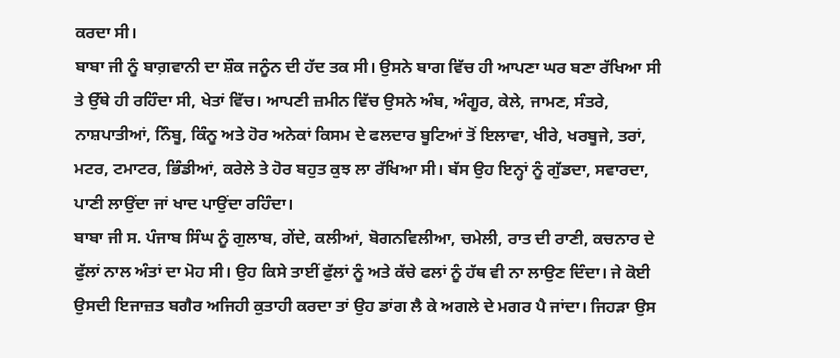ਕਰਦਾ ਸੀ।
ਬਾਬਾ ਜੀ ਨੂੰ ਬਾਗ਼ਵਾਨੀ ਦਾ ਸ਼ੌਕ ਜਨੂੰਨ ਦੀ ਹੱਦ ਤਕ ਸੀ। ਉਸਨੇ ਬਾਗ ਵਿੱਚ ਹੀ ਆਪਣਾ ਘਰ ਬਣਾ ਰੱਖਿਆ ਸੀ ਤੇ ਉੱਥੇ ਹੀ ਰਹਿੰਦਾ ਸੀ, ਖੇਤਾਂ ਵਿੱਚ। ਆਪਣੀ ਜ਼ਮੀਨ ਵਿੱਚ ਉਸਨੇ ਅੰਬ, ਅੰਗੂਰ, ਕੇਲੇ, ਜਾਮਣ, ਸੰਤਰੇ, ਨਾਸ਼ਪਾਤੀਆਂ, ਨਿੰਬੂ, ਕਿੰਨੂ ਅਤੇ ਹੋਰ ਅਨੇਕਾਂ ਕਿਸਮ ਦੇ ਫਲਦਾਰ ਬੂਟਿਆਂ ਤੋਂ ਇਲਾਵਾ, ਖੀਰੇ, ਖਰਬੂਜੇ, ਤਰਾਂ, ਮਟਰ, ਟਮਾਟਰ, ਭਿੰਡੀਆਂ, ਕਰੇਲੇ ਤੇ ਹੋਰ ਬਹੁਤ ਕੁਝ ਲਾ ਰੱਖਿਆ ਸੀ। ਬੱਸ ਉਹ ਇਨ੍ਹਾਂ ਨੂੰ ਗੁੱਡਦਾ, ਸਵਾਰਦਾ, ਪਾਣੀ ਲਾਉਂਦਾ ਜਾਂ ਖਾਦ ਪਾਉਂਦਾ ਰਹਿੰਦਾ।
ਬਾਬਾ ਜੀ ਸ. ਪੰਜਾਬ ਸਿੰਘ ਨੂੰ ਗੁਲਾਬ, ਗੇਂਦੇ, ਕਲੀਆਂ, ਬੋਗਨਵਿਲੀਆ, ਚਮੇਲੀ, ਰਾਤ ਦੀ ਰਾਣੀ, ਕਚਨਾਰ ਦੇ ਫੁੱਲਾਂ ਨਾਲ ਅੰਤਾਂ ਦਾ ਮੋਹ ਸੀ। ਉਹ ਕਿਸੇ ਤਾਈਂ ਫੁੱਲਾਂ ਨੂੰ ਅਤੇ ਕੱਚੇ ਫਲਾਂ ਨੂੰ ਹੱਥ ਵੀ ਨਾ ਲਾਉਣ ਦਿੰਦਾ। ਜੇ ਕੋਈ ਉਸਦੀ ਇਜਾਜ਼ਤ ਬਗੈਰ ਅਜਿਹੀ ਕੁਤਾਹੀ ਕਰਦਾ ਤਾਂ ਉਹ ਡਾਂਗ ਲੈ ਕੇ ਅਗਲੇ ਦੇ ਮਗਰ ਪੈ ਜਾਂਦਾ। ਜਿਹੜਾ ਉਸ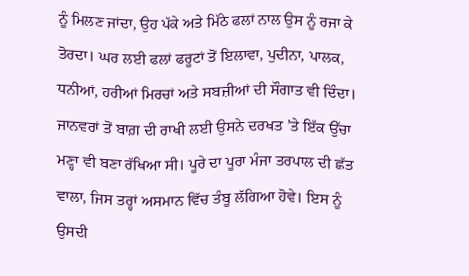ਨੂੰ ਮਿਲਣ ਜਾਂਦਾ, ਉਹ ਪੱਕੇ ਅਤੇ ਮਿੱਠੇ ਫਲਾਂ ਨਾਲ ਉਸ ਨੂੰ ਰਜਾ ਕੇ ਤੋਰਦਾ। ਘਰ ਲਈ ਫਲਾਂ ਫਰੂਟਾਂ ਤੋਂ ਇਲਾਵਾ, ਪੁਦੀਨਾ, ਪਾਲਕ, ਧਨੀਆਂ, ਹਰੀਆਂ ਮਿਰਚਾਂ ਅਤੇ ਸਬਜ਼ੀਆਂ ਦੀ ਸੌਗਾਤ ਵੀ ਦਿੰਦਾ। ਜਾਨਵਰਾਂ ਤੋਂ ਬਾਗ਼ ਦੀ ਰਾਖੀ ਲਈ ਉਸਨੇ ਦਰਖਤ ’ਤੇ ਇੱਕ ਉੱਚਾ ਮਣ੍ਹਾ ਵੀ ਬਣਾ ਰੱਖਿਆ ਸੀ। ਪੂਰੇ ਦਾ ਪੂਰਾ ਮੰਜਾ ਤਰਪਾਲ ਦੀ ਛੱਤ ਵਾਲਾ, ਜਿਸ ਤਰ੍ਹਾਂ ਅਸਮਾਨ ਵਿੱਚ ਤੰਬੂ ਲੱਗਿਆ ਹੋਵੇ। ਇਸ ਨੂੰ ਉਸਦੀ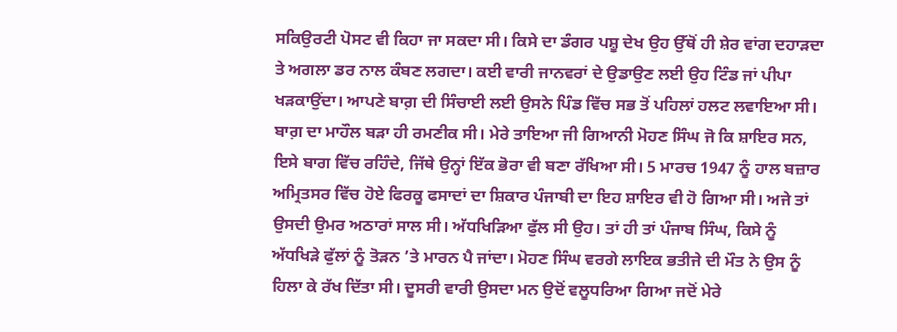ਸਕਿਉਰਟੀ ਪੋਸਟ ਵੀ ਕਿਹਾ ਜਾ ਸਕਦਾ ਸੀ। ਕਿਸੇ ਦਾ ਡੰਗਰ ਪਸ਼ੂ ਦੇਖ ਉਹ ਉੱਥੋਂ ਹੀ ਸ਼ੇਰ ਵਾਂਗ ਦਹਾੜਦਾ ਤੇ ਅਗਲਾ ਡਰ ਨਾਲ ਕੰਬਣ ਲਗਦਾ। ਕਈ ਵਾਰੀ ਜਾਨਵਰਾਂ ਦੇ ਉਡਾਉਣ ਲਈ ਉਹ ਟਿੰਡ ਜਾਂ ਪੀਪਾ ਖੜਕਾਉਂਦਾ। ਆਪਣੇ ਬਾਗ਼ ਦੀ ਸਿੰਚਾਈ ਲਈ ਉਸਨੇ ਪਿੰਡ ਵਿੱਚ ਸਭ ਤੋਂ ਪਹਿਲਾਂ ਹਲਟ ਲਵਾਇਆ ਸੀ।
ਬਾਗ਼ ਦਾ ਮਾਹੌਲ ਬੜਾ ਹੀ ਰਮਣੀਕ ਸੀ। ਮੇਰੇ ਤਾਇਆ ਜੀ ਗਿਆਨੀ ਮੋਹਣ ਸਿੰਘ ਜੋ ਕਿ ਸ਼ਾਇਰ ਸਨ, ਇਸੇ ਬਾਗ ਵਿੱਚ ਰਹਿੰਦੇ, ਜਿੱਥੇ ਉਨ੍ਹਾਂ ਇੱਕ ਭੋਰਾ ਵੀ ਬਣਾ ਰੱਖਿਆ ਸੀ। 5 ਮਾਰਚ 1947 ਨੂੰ ਹਾਲ ਬਜ਼ਾਰ ਅਮ੍ਰਿਤਸਰ ਵਿੱਚ ਹੋਏ ਫਿਰਕੂ ਫਸਾਦਾਂ ਦਾ ਸ਼ਿਕਾਰ ਪੰਜਾਬੀ ਦਾ ਇਹ ਸ਼ਾਇਰ ਵੀ ਹੋ ਗਿਆ ਸੀ। ਅਜੇ ਤਾਂ ਉਸਦੀ ਉਮਰ ਅਠਾਰਾਂ ਸਾਲ ਸੀ। ਅੱਧਖਿੜਿਆ ਫੁੱਲ ਸੀ ਉਹ। ਤਾਂ ਹੀ ਤਾਂ ਪੰਜਾਬ ਸਿੰਘ, ਕਿਸੇ ਨੂੰ ਅੱਧਖਿੜੇ ਫੁੱਲਾਂ ਨੂੰ ਤੋੜਨ ’ਤੇ ਮਾਰਨ ਪੈ ਜਾਂਦਾ। ਮੋਹਣ ਸਿੰਘ ਵਰਗੇ ਲਾਇਕ ਭਤੀਜੇ ਦੀ ਮੌਤ ਨੇ ਉਸ ਨੂੰ ਹਿਲਾ ਕੇ ਰੱਖ ਦਿੱਤਾ ਸੀ। ਦੂਸਰੀ ਵਾਰੀ ਉਸਦਾ ਮਨ ਉਦੋਂ ਵਲੂਧਰਿਆ ਗਿਆ ਜਦੋਂ ਮੇਰੇ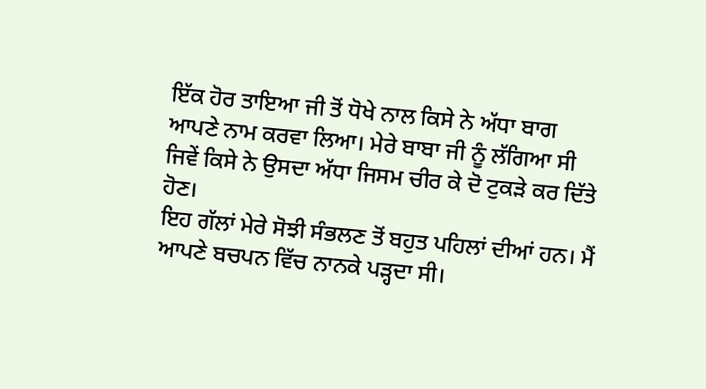ਇੱਕ ਹੋਰ ਤਾਇਆ ਜੀ ਤੋਂ ਧੋਖੇ ਨਾਲ ਕਿਸੇ ਨੇ ਅੱਧਾ ਬਾਗ ਆਪਣੇ ਨਾਮ ਕਰਵਾ ਲਿਆ। ਮੇਰੇ ਬਾਬਾ ਜੀ ਨੂੰ ਲੱਗਿਆ ਸੀ ਜਿਵੇਂ ਕਿਸੇ ਨੇ ਉਸਦਾ ਅੱਧਾ ਜਿਸਮ ਚੀਰ ਕੇ ਦੋ ਟੁਕੜੇ ਕਰ ਦਿੱਤੇ ਹੋਣ।
ਇਹ ਗੱਲਾਂ ਮੇਰੇ ਸੋਝੀ ਸੰਭਲਣ ਤੋਂ ਬਹੁਤ ਪਹਿਲਾਂ ਦੀਆਂ ਹਨ। ਮੈਂ ਆਪਣੇ ਬਚਪਨ ਵਿੱਚ ਨਾਨਕੇ ਪੜ੍ਹਦਾ ਸੀ।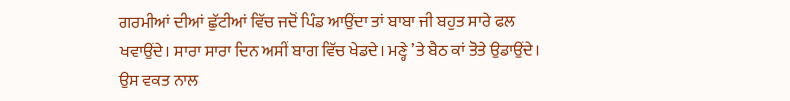ਗਰਮੀਆਂ ਦੀਆਂ ਛੁੱਟੀਆਂ ਵਿੱਚ ਜਦੋਂ ਪਿੰਡ ਆਉਂਦਾ ਤਾਂ ਬਾਬਾ ਜੀ ਬਹੁਤ ਸਾਰੇ ਫਲ ਖਵਾਉਂਦੇ। ਸਾਰਾ ਸਾਰਾ ਦਿਨ ਅਸੀਂ ਬਾਗ ਵਿੱਚ ਖੇਡਦੇ। ਮਣ੍ਹੇ ’ਤੇ ਬੈਠ ਕਾਂ ਤੋਤੇ ਉਡਾਉਂਦੇ। ਉਸ ਵਕਤ ਨਾਲ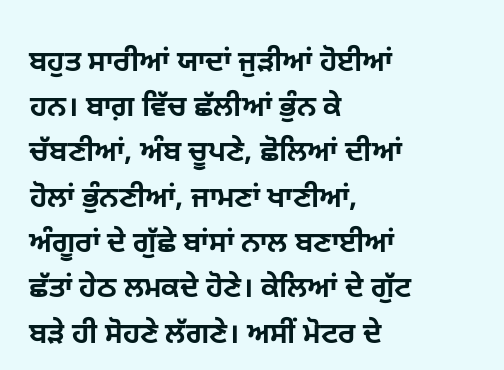ਬਹੁਤ ਸਾਰੀਆਂ ਯਾਦਾਂ ਜੁੜੀਆਂ ਹੋਈਆਂ ਹਨ। ਬਾਗ਼ ਵਿੱਚ ਛੱਲੀਆਂ ਭੁੰਨ ਕੇ ਚੱਬਣੀਆਂ, ਅੰਬ ਚੂਪਣੇ, ਛੋਲਿਆਂ ਦੀਆਂ ਹੋਲਾਂ ਭੁੰਨਣੀਆਂ, ਜਾਮਣਾਂ ਖਾਣੀਆਂ, ਅੰਗੂਰਾਂ ਦੇ ਗੁੱਛੇ ਬਾਂਸਾਂ ਨਾਲ ਬਣਾਈਆਂ ਛੱਤਾਂ ਹੇਠ ਲਮਕਦੇ ਹੋਣੇ। ਕੇਲਿਆਂ ਦੇ ਗੁੱਟ ਬੜੇ ਹੀ ਸੋਹਣੇ ਲੱਗਣੇ। ਅਸੀਂ ਮੋਟਰ ਦੇ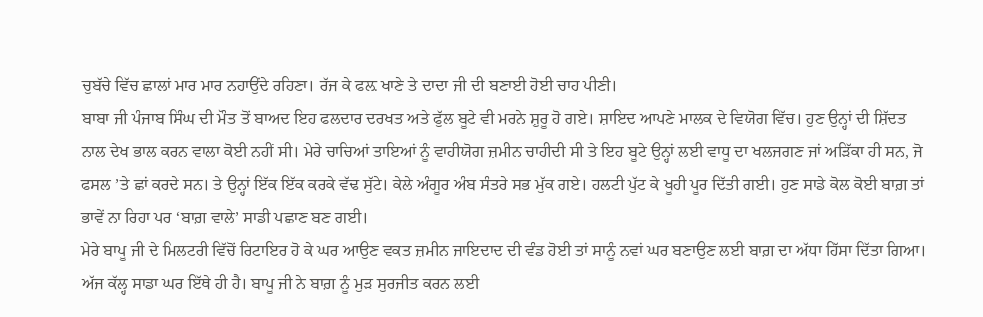ਚੁਬੱਚੇ ਵਿੱਚ ਛਾਲਾਂ ਮਾਰ ਮਾਰ ਨਹਾਉਂਦੇ ਰਹਿਣਾ। ਰੱਜ ਕੇ ਫਲ਼ ਖਾਣੇ ਤੇ ਦਾਦਾ ਜੀ ਦੀ ਬਣਾਈ ਹੋਈ ਚਾਹ ਪੀਣੀ।
ਬਾਬਾ ਜੀ ਪੰਜਾਬ ਸਿੰਘ ਦੀ ਮੌਤ ਤੋਂ ਬਾਅਦ ਇਹ ਫਲਦਾਰ ਦਰਖਤ ਅਤੇ ਫੁੱਲ ਬੂਟੇ ਵੀ ਮਰਨੇ ਸ਼ੁਰੂ ਹੋ ਗਏ। ਸ਼ਾਇਦ ਆਪਣੇ ਮਾਲਕ ਦੇ ਵਿਯੋਗ ਵਿੱਚ। ਹੁਣ ਉਨ੍ਹਾਂ ਦੀ ਸ਼ਿੱਦਤ ਨਾਲ ਦੇਖ ਭਾਲ ਕਰਨ ਵਾਲਾ ਕੋਈ ਨਹੀਂ ਸੀ। ਮੇਰੇ ਚਾਚਿਆਂ ਤਾਇਆਂ ਨੂੰ ਵਾਹੀਯੋਗ ਜ਼ਮੀਨ ਚਾਹੀਦੀ ਸੀ ਤੇ ਇਹ ਬੂਟੇ ਉਨ੍ਹਾਂ ਲਈ ਵਾਧੂ ਦਾ ਖਲਜਗਣ ਜਾਂ ਅੜਿੱਕਾ ਹੀ ਸਨ, ਜੋ ਫਸਲ ’ਤੇ ਛਾਂ ਕਰਦੇ ਸਨ। ਤੇ ਉਨ੍ਹਾਂ ਇੱਕ ਇੱਕ ਕਰਕੇ ਵੱਢ ਸੁੱਟੇ। ਕੇਲੇ ਅੰਗੂਰ ਅੰਬ ਸੰਤਰੇ ਸਭ ਮੁੱਕ ਗਏ। ਹਲਟੀ ਪੁੱਟ ਕੇ ਖੂਹੀ ਪੂਰ ਦਿੱਤੀ ਗਈ। ਹੁਣ ਸਾਡੇ ਕੋਲ ਕੋਈ ਬਾਗ਼ ਤਾਂ ਭਾਵੇਂ ਨਾ ਰਿਹਾ ਪਰ ‘ਬਾਗ਼ ਵਾਲੇ’ ਸਾਡੀ ਪਛਾਣ ਬਣ ਗਈ।
ਮੇਰੇ ਬਾਪੂ ਜੀ ਦੇ ਮਿਲਟਰੀ ਵਿੱਚੋਂ ਰਿਟਾਇਰ ਹੋ ਕੇ ਘਰ ਆਉਣ ਵਕਤ ਜ਼ਮੀਨ ਜਾਇਦਾਦ ਦੀ ਵੰਡ ਹੋਈ ਤਾਂ ਸਾਨੂੰ ਨਵਾਂ ਘਰ ਬਣਾਉਣ ਲਈ ਬਾਗ਼ ਦਾ ਅੱਧਾ ਹਿੱਸਾ ਦਿੱਤਾ ਗਿਆ। ਅੱਜ ਕੱਲ੍ਹ ਸਾਡਾ ਘਰ ਇੱਥੇ ਹੀ ਹੈ। ਬਾਪੂ ਜੀ ਨੇ ਬਾਗ਼ ਨੂੰ ਮੁੜ ਸੁਰਜੀਤ ਕਰਨ ਲਈ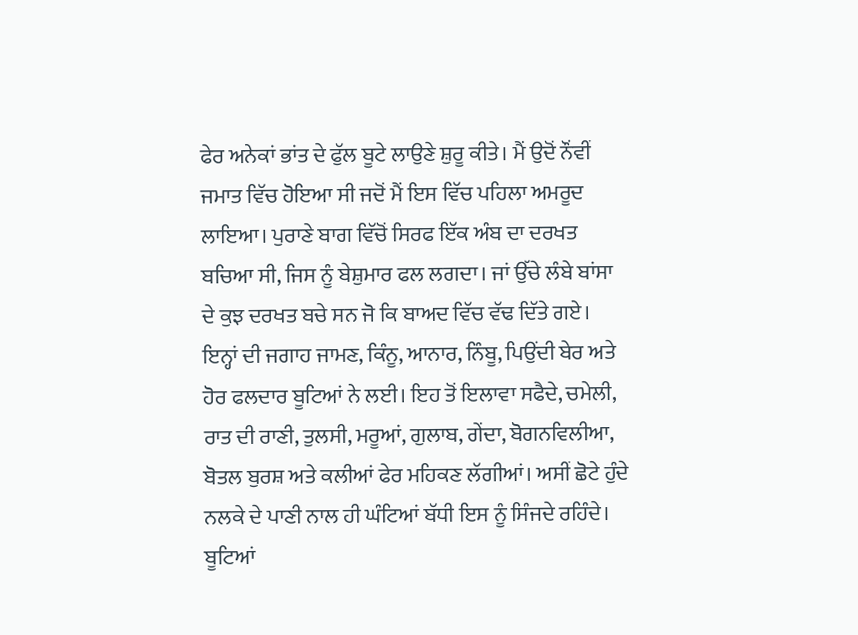ਫੇਰ ਅਨੇਕਾਂ ਭਾਂਤ ਦੇ ਫੁੱਲ ਬੂਟੇ ਲਾਉਣੇ ਸ਼ੁਰੂ ਕੀਤੇ। ਮੈਂ ਉਦੋਂ ਨੌਂਵੀਂ ਜਮਾਤ ਵਿੱਚ ਹੋਇਆ ਸੀ ਜਦੋਂ ਮੈਂ ਇਸ ਵਿੱਚ ਪਹਿਲਾ ਅਮਰੂਦ ਲਾਇਆ। ਪੁਰਾਣੇ ਬਾਗ ਵਿੱਚੋਂ ਸਿਰਫ ਇੱਕ ਅੰਬ ਦਾ ਦਰਖਤ ਬਚਿਆ ਸੀ, ਜਿਸ ਨੂੰ ਬੇਸ਼ੁਮਾਰ ਫਲ ਲਗਦਾ। ਜਾਂ ਉੱਚੇ ਲੰਬੇ ਬਾਂਸਾ ਦੇ ਕੁਝ ਦਰਖਤ ਬਚੇ ਸਨ ਜੋ ਕਿ ਬਾਅਦ ਵਿੱਚ ਵੱਢ ਦਿੱਤੇ ਗਏ। ਇਨ੍ਹਾਂ ਦੀ ਜਗਾਹ ਜਾਮਣ, ਕਿੰਨੂ, ਆਨਾਰ, ਨਿੰਬੂ, ਪਿਉਂਦੀ ਬੇਰ ਅਤੇ ਹੋਰ ਫਲਦਾਰ ਬੂਟਿਆਂ ਨੇ ਲਈ। ਇਹ ਤੋਂ ਇਲਾਵਾ ਸਫੈਦੇ, ਚਮੇਲੀ, ਰਾਤ ਦੀ ਰਾਣੀ, ਤੁਲਸੀ, ਮਰੂਆਂ, ਗੁਲਾਬ, ਗੇਂਦਾ, ਬੋਗਨਵਿਲੀਆ, ਬੋਤਲ ਬੁਰਸ਼ ਅਤੇ ਕਲੀਆਂ ਫੇਰ ਮਹਿਕਣ ਲੱਗੀਆਂ। ਅਸੀਂ ਛੋਟੇ ਹੁੰਦੇ ਨਲਕੇ ਦੇ ਪਾਣੀ ਨਾਲ ਹੀ ਘੰਟਿਆਂ ਬੱਧੀ ਇਸ ਨੂੰ ਸਿੰਜਦੇ ਰਹਿੰਦੇ। ਬੂਟਿਆਂ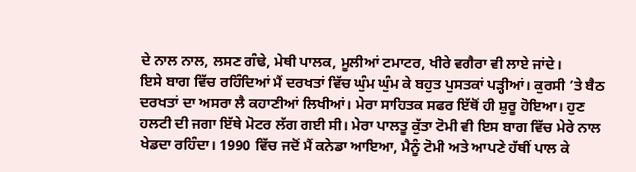ਦੇ ਨਾਲ ਨਾਲ, ਲਸਣ ਗੰਢੇ, ਮੇਥੀ ਪਾਲਕ, ਮੂਲੀਆਂ ਟਮਾਟਰ, ਖੀਰੇ ਵਗੈਰਾ ਵੀ ਲਾਏ ਜਾਂਦੇ।
ਇਸੇ ਬਾਗ ਵਿੱਚ ਰਹਿੰਦਿਆਂ ਮੈਂ ਦਰਖਤਾਂ ਵਿੱਚ ਘੁੰਮ ਘੁੰਮ ਕੇ ਬਹੁਤ ਪੁਸਤਕਾਂ ਪੜ੍ਹੀਆਂ। ਕੁਰਸੀ ’ਤੇ ਬੈਠ ਦਰਖਤਾਂ ਦਾ ਅਸਰਾ ਲੈ ਕਹਾਣੀਆਂ ਲਿਖੀਆਂ। ਮੇਰਾ ਸਾਹਿਤਕ ਸਫਰ ਇੱਥੋਂ ਹੀ ਸ਼ੁਰੂ ਹੋਇਆ। ਹੁਣ ਹਲਟੀ ਦੀ ਜਗਾ ਇੱਥੇ ਮੋਟਰ ਲੱਗ ਗਈ ਸੀ। ਮੇਰਾ ਪਾਲਤੂ ਕੁੱਤਾ ਟੋਮੀ ਵੀ ਇਸ ਬਾਗ ਵਿੱਚ ਮੇਰੇ ਨਾਲ ਖੇਡਦਾ ਰਹਿੰਦਾ। 1990 ਵਿੱਚ ਜਦੋਂ ਮੈਂ ਕਨੇਡਾ ਆਇਆ, ਮੈਨੂੰ ਟੋਮੀ ਅਤੇ ਆਪਣੇ ਹੱਥੀਂ ਪਾਲ ਕੇ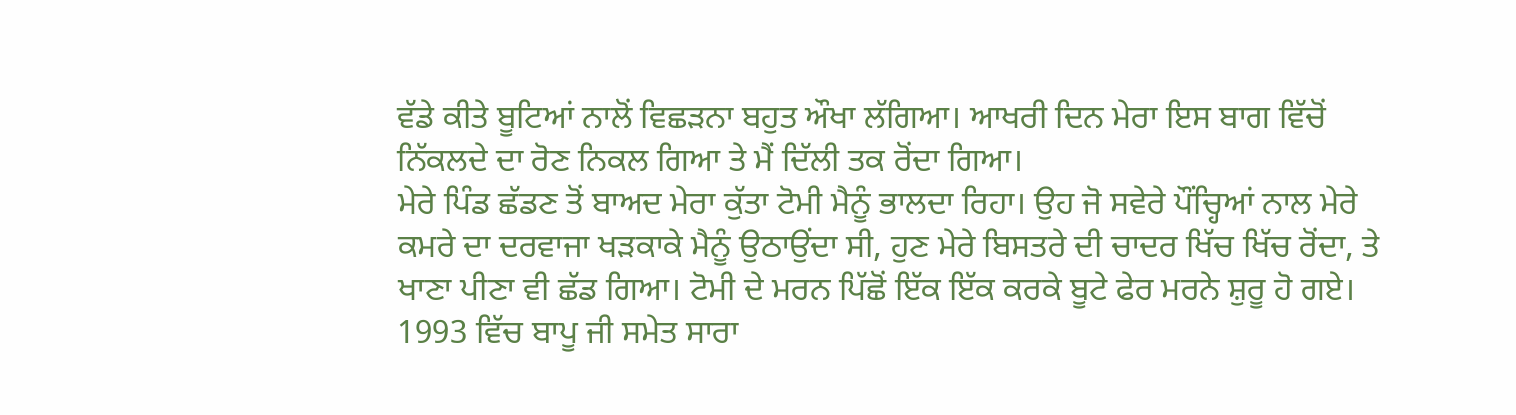ਵੱਡੇ ਕੀਤੇ ਬੂਟਿਆਂ ਨਾਲੋਂ ਵਿਛੜਨਾ ਬਹੁਤ ਔਖਾ ਲੱਗਿਆ। ਆਖਰੀ ਦਿਨ ਮੇਰਾ ਇਸ ਬਾਗ ਵਿੱਚੋਂ ਨਿੱਕਲਦੇ ਦਾ ਰੋਣ ਨਿਕਲ ਗਿਆ ਤੇ ਮੈਂ ਦਿੱਲੀ ਤਕ ਰੋਂਦਾ ਗਿਆ।
ਮੇਰੇ ਪਿੰਡ ਛੱਡਣ ਤੋਂ ਬਾਅਦ ਮੇਰਾ ਕੁੱਤਾ ਟੋਮੀ ਮੈਨੂੰ ਭਾਲਦਾ ਰਿਹਾ। ਉਹ ਜੋ ਸਵੇਰੇ ਪੌਂਚ੍ਹਿਆਂ ਨਾਲ ਮੇਰੇ ਕਮਰੇ ਦਾ ਦਰਵਾਜਾ ਖੜਕਾਕੇ ਮੈਨੂੰ ਉਠਾਉਂਦਾ ਸੀ, ਹੁਣ ਮੇਰੇ ਬਿਸਤਰੇ ਦੀ ਚਾਦਰ ਖਿੱਚ ਖਿੱਚ ਰੋਂਦਾ, ਤੇ ਖਾਣਾ ਪੀਣਾ ਵੀ ਛੱਡ ਗਿਆ। ਟੋਮੀ ਦੇ ਮਰਨ ਪਿੱਛੋਂ ਇੱਕ ਇੱਕ ਕਰਕੇ ਬੂਟੇ ਫੇਰ ਮਰਨੇ ਸ਼ੁਰੂ ਹੋ ਗਏ। 1993 ਵਿੱਚ ਬਾਪੂ ਜੀ ਸਮੇਤ ਸਾਰਾ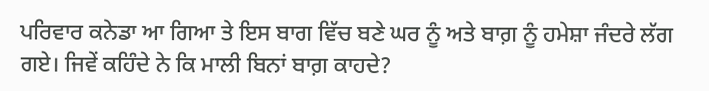ਪਰਿਵਾਰ ਕਨੇਡਾ ਆ ਗਿਆ ਤੇ ਇਸ ਬਾਗ ਵਿੱਚ ਬਣੇ ਘਰ ਨੂੰ ਅਤੇ ਬਾਗ਼ ਨੂੰ ਹਮੇਸ਼ਾ ਜੰਦਰੇ ਲੱਗ ਗਏ। ਜਿਵੇਂ ਕਹਿੰਦੇ ਨੇ ਕਿ ਮਾਲੀ ਬਿਨਾਂ ਬਾਗ਼ ਕਾਹਦੇ?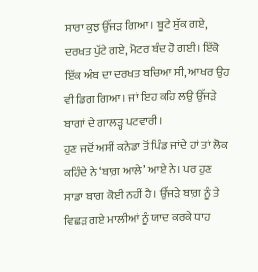ਸਾਰਾ ਕੁਝ ਉੱਜੜ ਗਿਆ। ਬੂਟੇ ਸੁੱਕ ਗਏ, ਦਰਖਤ ਪੁੱਟੇ ਗਏ, ਮੋਟਰ ਬੰਦ ਹੋ ਗਈ। ਇੱਕੋ ਇੱਕ ਅੰਬ ਦਾ ਦਰਖਤ ਬਚਿਆ ਸੀ, ਆਖਰ ਉਹ ਵੀ ਡਿਗ ਗਿਆ। ਜਾਂ ਇਹ ਕਹਿ ਲਉ ਉੱਜੜੇ ਬਾਗਾਂ ਦੇ ਗਾਲੜ੍ਹ ਪਟਵਾਰੀ।
ਹੁਣ ਜਦੋਂ ਅਸੀਂ ਕਨੇਡਾ ਤੋਂ ਪਿੰਡ ਜਾਂਦੇ ਹਾਂ ਤਾਂ ਲੋਕ ਕਹਿੰਦੇ ਨੇ ‘ਬਾਗ਼ ਆਲੇ’ ਆਏ ਨੇ। ਪਰ ਹੁਣ ਸਾਡਾ ਬਾਗ ਕੋਈ ਨਹੀਂ ਹੈ। ਉੱਜੜੇ ਬਾਗ਼ ਨੂੰ ਤੇ ਵਿਛੜ ਗਏ ਮਾਲੀਆਂ ਨੂੰ ਯਾਦ ਕਰਕੇ ਧਾਹ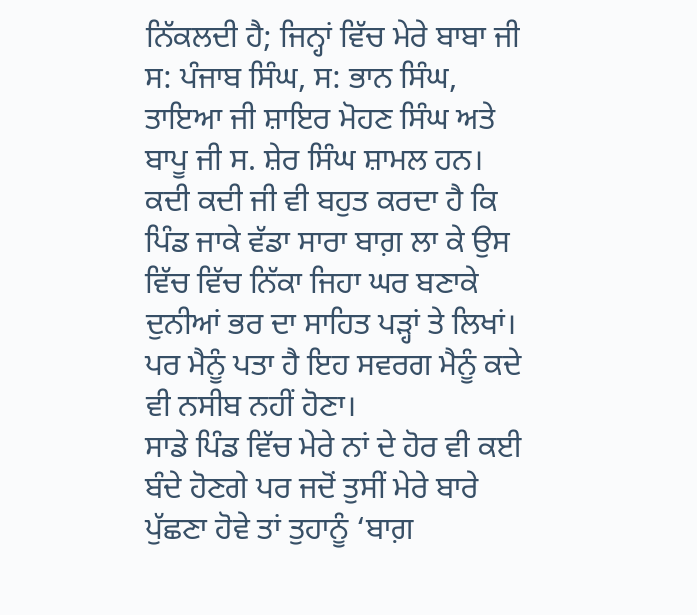ਨਿੱਕਲਦੀ ਹੈ; ਜਿਨ੍ਹਾਂ ਵਿੱਚ ਮੇਰੇ ਬਾਬਾ ਜੀ ਸ: ਪੰਜਾਬ ਸਿੰਘ, ਸ: ਭਾਨ ਸਿੰਘ, ਤਾਇਆ ਜੀ ਸ਼ਾਇਰ ਮੋਹਣ ਸਿੰਘ ਅਤੇ ਬਾਪੂ ਜੀ ਸ. ਸ਼ੇਰ ਸਿੰਘ ਸ਼ਾਮਲ ਹਨ। ਕਦੀ ਕਦੀ ਜੀ ਵੀ ਬਹੁਤ ਕਰਦਾ ਹੈ ਕਿ ਪਿੰਡ ਜਾਕੇ ਵੱਡਾ ਸਾਰਾ ਬਾਗ਼ ਲਾ ਕੇ ਉਸ ਵਿੱਚ ਵਿੱਚ ਨਿੱਕਾ ਜਿਹਾ ਘਰ ਬਣਾਕੇ ਦੁਨੀਆਂ ਭਰ ਦਾ ਸਾਹਿਤ ਪੜ੍ਹਾਂ ਤੇ ਲਿਖਾਂ। ਪਰ ਮੈਨੂੰ ਪਤਾ ਹੈ ਇਹ ਸਵਰਗ ਮੈਨੂੰ ਕਦੇ ਵੀ ਨਸੀਬ ਨਹੀਂ ਹੋਣਾ।
ਸਾਡੇ ਪਿੰਡ ਵਿੱਚ ਮੇਰੇ ਨਾਂ ਦੇ ਹੋਰ ਵੀ ਕਈ ਬੰਦੇ ਹੋਣਗੇ ਪਰ ਜਦੋਂ ਤੁਸੀਂ ਮੇਰੇ ਬਾਰੇ ਪੁੱਛਣਾ ਹੋਵੇ ਤਾਂ ਤੁਹਾਨੂੰ ‘ਬਾਗ਼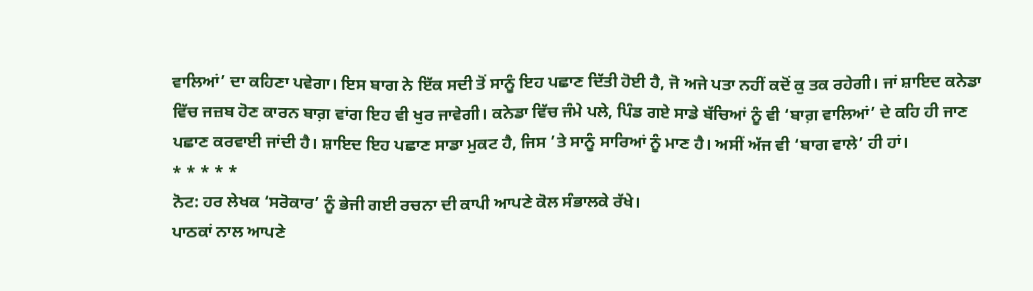ਵਾਲਿਆਂ’ ਦਾ ਕਹਿਣਾ ਪਵੇਗਾ। ਇਸ ਬਾਗ ਨੇ ਇੱਕ ਸਦੀ ਤੋਂ ਸਾਨੂੰ ਇਹ ਪਛਾਣ ਦਿੱਤੀ ਹੋਈ ਹੈ, ਜੋ ਅਜੇ ਪਤਾ ਨਹੀਂ ਕਦੋਂ ਕੁ ਤਕ ਰਹੇਗੀ। ਜਾਂ ਸ਼ਾਇਦ ਕਨੇਡਾ ਵਿੱਚ ਜਜ਼ਬ ਹੋਣ ਕਾਰਨ ਬਾਗ਼ ਵਾਂਗ ਇਹ ਵੀ ਖੁਰ ਜਾਵੇਗੀ। ਕਨੇਡਾ ਵਿੱਚ ਜੰਮੇ ਪਲੇ, ਪਿੰਡ ਗਏ ਸਾਡੇ ਬੱਚਿਆਂ ਨੂੰ ਵੀ ‘ਬਾਗ਼ ਵਾਲਿਆਂ’ ਦੇ ਕਹਿ ਹੀ ਜਾਣ ਪਛਾਣ ਕਰਵਾਈ ਜਾਂਦੀ ਹੈ। ਸ਼ਾਇਦ ਇਹ ਪਛਾਣ ਸਾਡਾ ਮੁਕਟ ਹੈ, ਜਿਸ ’ਤੇ ਸਾਨੂੰ ਸਾਰਿਆਂ ਨੂੰ ਮਾਣ ਹੈ। ਅਸੀਂ ਅੱਜ ਵੀ ‘ਬਾਗ ਵਾਲੇ’ ਹੀ ਹਾਂ।
* * * * *
ਨੋਟ: ਹਰ ਲੇਖਕ ‘ਸਰੋਕਾਰ’ ਨੂੰ ਭੇਜੀ ਗਈ ਰਚਨਾ ਦੀ ਕਾਪੀ ਆਪਣੇ ਕੋਲ ਸੰਭਾਲਕੇ ਰੱਖੇ।
ਪਾਠਕਾਂ ਨਾਲ ਆਪਣੇ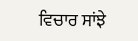ਵਿਚਾਰ ਸਾਂਝੇ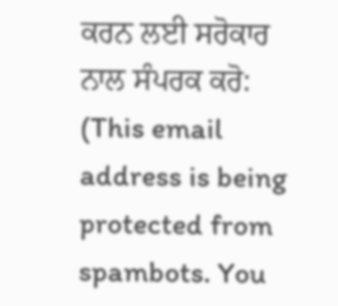ਕਰਨ ਲਈ ਸਰੋਕਾਰ ਨਾਲ ਸੰਪਰਕ ਕਰੋ: (This email address is being protected from spambots. You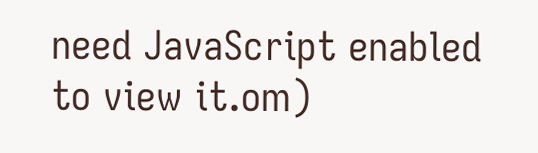need JavaScript enabled to view it.om)